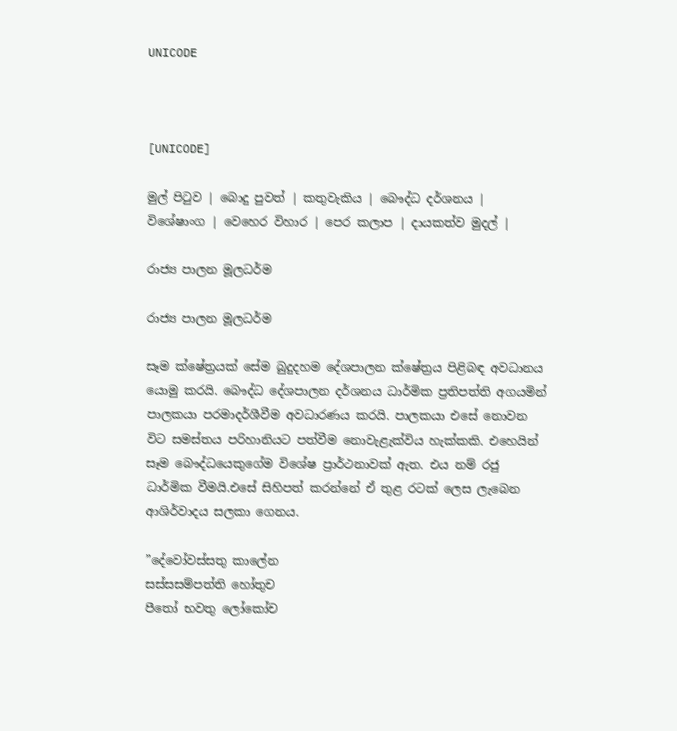UNICODE



[UNICODE]

මුල් පිටුව | බොදු පුවත් | කතුවැකිය | බෞද්ධ දර්ශනය | විශේෂාංග | වෙහෙර විහාර | පෙර කලාප | දායකත්ව මුදල් |

රාජ්‍ය පාලන මූලධර්ම

රාජ්‍ය පාලන මූලධර්ම

සෑම ක්ෂේත්‍රයක් සේම බුදුදහම දේශපාලන ක්ෂේත්‍රය පිළිබඳ අවධානය යොමු කරයි. බෞද්ධ දේශපාලන දර්ශනය ධාර්මික ප්‍රතිපත්ති අගයමින් පාලකයා පරමාදර්ශීවීම අවධාරණය කරයි. පාලකයා එසේ නොවන විට සමස්තය පරිහානියට පත්වීම නොවැළැක්විය හැක්කකි. එහෙයින් සෑම බෞද්ධයෙකුගේම විශේෂ ප්‍රාර්ථනාවක් ඇත. එය නම් රජු ධාර්මික වීමයි.එසේ සිහිපත් කරන්නේ ඒ තුළ රටක් ලෙස ලැබෙන ආශිර්වාදය සලකා ගෙනය.

”දේවෝවස්සතු කාලේන
සස්සසම්පත්ති හෝතුච
පීතෝ භවතු ලෝකෝච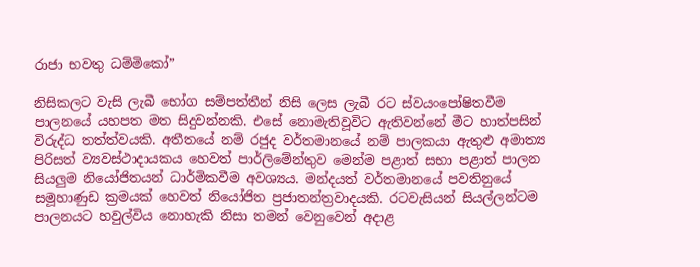රාජා භවතු ධම්මිකෝ”

නිසිකලට වැසි ලැබී භෝග සම්පත්තීන් නිසි ලෙස ලැබී රට ස්වයංපෝෂිතවීම පාලනයේ යහපත මත සිදුවන්නකි. එසේ නොමැතිවූවිට ඇතිවන්නේ මීට හාත්පසින් විරුද්ධ තත්ත්වයකි. අතීතයේ නම් රජුද වර්තමානයේ නම් පාලකයා ඇතුළු අමාත්‍ය පිරිසත් ව්‍යවස්ථාදායකය හෙවත් පාර්ලිමේන්තුව මෙන්ම පළාත් සභා පළාත් පාලන සියලුම නියෝජිතයන් ධාර්මිකවීම අවශ්‍යය. මන්දයත් වර්තමානයේ පවතිනුයේ සමූහාණුඩ ක්‍රමයක් හෙවත් නියෝජිත ප්‍රජාතන්ත්‍රවාදයකි. රටවැසියන් සියල්ලන්ටම පාලනයට හවුල්විය නොහැකි නිසා තමන් වෙනුවෙන් අදාළ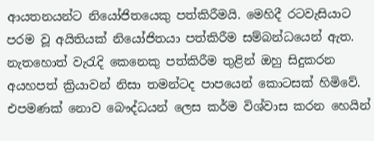ආයතනයන්ට නියෝජිතයෙකු පත්කිරීමයි. මෙහිදී රටවැසියාට පරම වූ අයිතියක් නියෝජිතයා පත්කිරීම සම්බන්ධයෙන් ඇත. නැතහොත් වැරැදි කෙනෙකු පත්කිරීම තුළින් ඔහු සිදුකරන අයහපත් ක්‍රියාවන් නිසා තමන්ටද පාපයෙන් කොටසක් හිමිවේ. එපමණක් නොව බෞද්ධයන් ලෙස කර්ම විශ්වාස කරන හෙයින්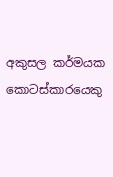අකුසල කර්මයක කොටස්කාරයෙකු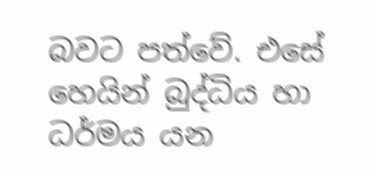බවට පත්වේ. එසේ හෙයින් බුද්ධිය හා ධර්මය යන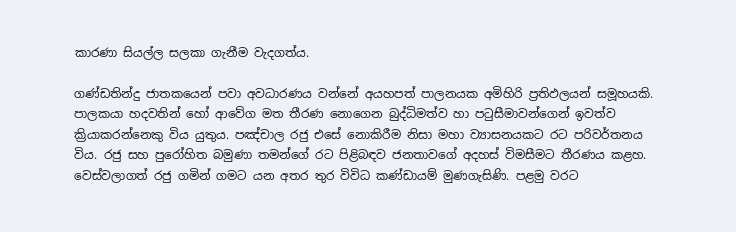කාරණා සියල්ල සලකා ගැනීම වැදගත්ය.

ගණ්ඩතින්දු ජාතකයෙන් පවා අවධාරණය වන්නේ අයහපත් පාලනයක අමිහිරි ප්‍රතිඵලයන් සමූහයකි. පාලකයා හදවතින් හෝ ආවේග මත තීරණ නොගෙන බුද්ධිමත්ව හා පටුසීමාවන්ගෙන් ඉවත්ව ක්‍රියාකරන්නෙකු විය යුතුය. පඤ්චාල රජු එසේ නොකිරීම නිසා මහා ව්‍යාසනයකට රට පරිවර්තනය විය. රජු සහ පුරෝහිත බමුණා තමන්ගේ රට පිළිබඳව ජනතාවගේ අදහස් විමසීමට තීරණය කළහ. වෙස්වලාගත් රජු ගමින් ගමට යන අතර තුර විවිධ කණ්ඩායම් මුණගැසිණි. පළමු වරට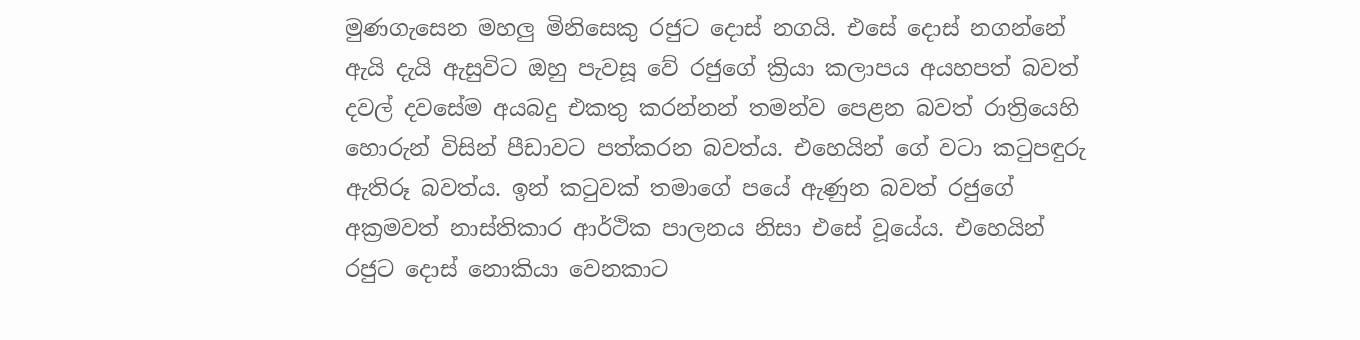මුණගැසෙන මහලු මිනිසෙකු රජුට දොස් නගයි. එසේ දොස් නගන්නේ ඇයි දැයි ඇසුවිට ඔහු පැවසූ වේ රජුගේ ක්‍රියා කලාපය අයහපත් බවත් දවල් දවසේම අයබදු එකතු කරන්නන් තමන්ව පෙළන බවත් රාත්‍රියෙහි හොරුන් විසින් පීඩාවට පත්කරන බවත්ය. එහෙයින් ගේ වටා කටුපඳුරු ඇතිරූ බවත්ය. ඉන් කටුවක් තමාගේ පයේ ඇණුන බවත් රජුගේ අක්‍රමවත් නාස්තිකාර ආර්ථික පාලනය නිසා එසේ වූයේය. එහෙයින් රජුට දොස් නොකියා වෙනකාට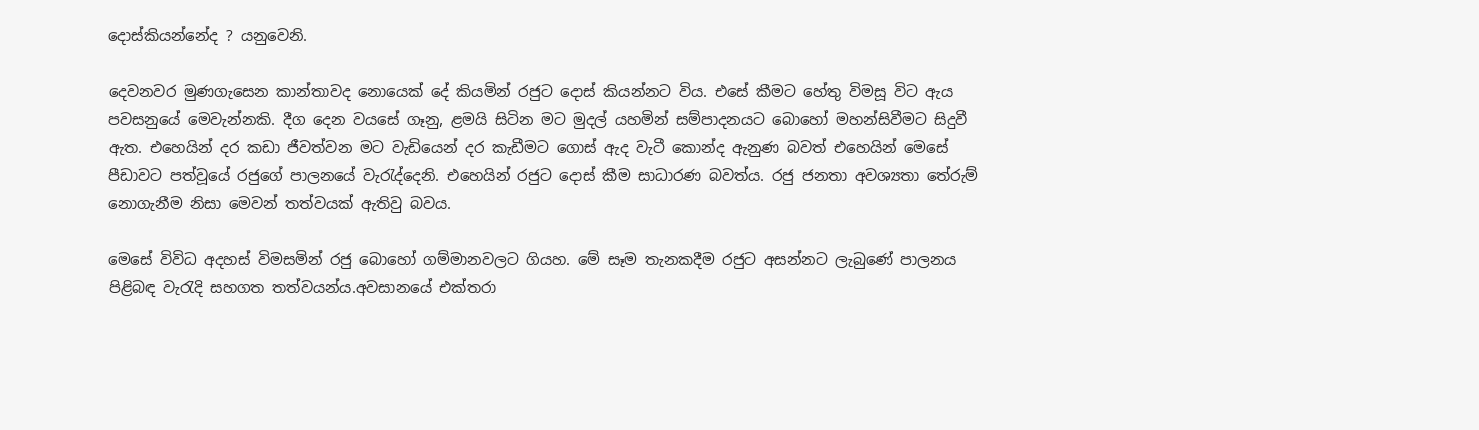දොස්කියන්නේද ? යනුවෙනි.

දෙවනවර මුණගැසෙන කාන්තාවද නොයෙක් දේ කියමින් රජුට දොස් කියන්නට විය. එසේ කීමට හේතු විමසූ විට ඇය පවසනුයේ මෙවැන්නකි. දීග දෙන වයසේ ගෑනු, ළමයි සිටින මට මුදල් යහමින් සම්පාදනයට බොහෝ මහන්සිවීමට සිදුවී ඇත. එහෙයින් දර කඩා ජීවත්වන මට වැඩියෙන් දර කැඩීමට ගොස් ඇද වැටී කොන්ද ඇනුණ බවත් එහෙයින් මෙසේ පීඩාවට පත්වූයේ රජුගේ පාලනයේ වැරැද්දෙනි. එහෙයින් රජුට දොස් කීම සාධාරණ බවත්ය. රජු ජනතා අවශ්‍යතා තේරුම් නොගැනීම නිසා මෙවන් තත්වයක් ඇතිවු බවය.

මෙසේ විවිධ අදහස් විමසමින් රජු බොහෝ ගම්මානවලට ගියහ. මේ සෑම තැනකදීම රජුට අසන්නට ලැබුණේ පාලනය පිළිබඳ වැරැදි සහගත තත්වයන්ය.අවසානයේ එක්තරා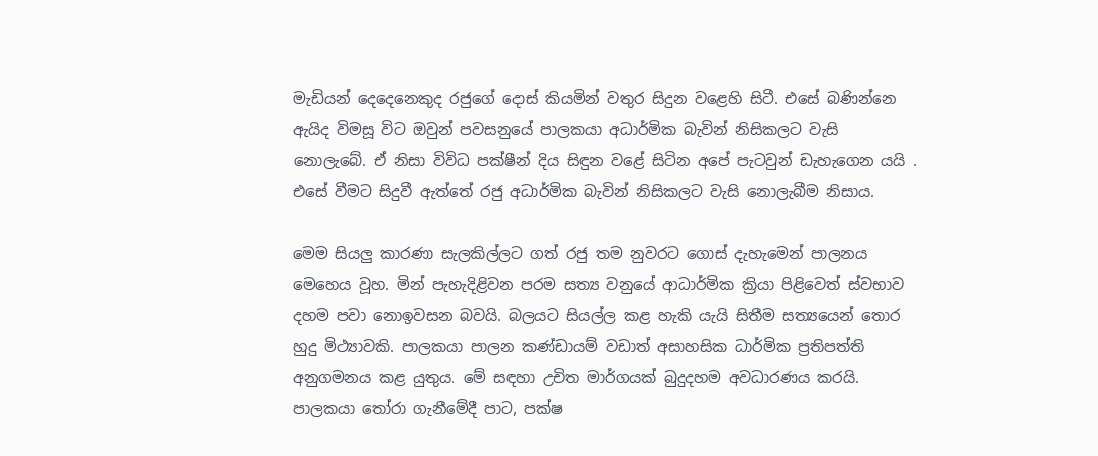මැඩියන් දෙදෙනෙකුද රජුගේ දොස් කියමින් වතුර සිදුන වළෙහි සිටී. එසේ බණින්නෙ ඇයිද විමසූ විට ඔවුන් පවසනුයේ පාලකයා අධාර්මික බැවින් නිසිකලට වැසි නොලැබේ. ඒ නිසා විවිධ පක්ෂීන් දිය සිඳුන වළේ සිටින අපේ පැටවුන් ඩැහැගෙන යයි . එසේ වීමට සිදුවී ඇත්තේ රජු අධාර්මික බැවින් නිසිකලට වැසි නොලැබීම නිසාය.

මෙම සියලු කාරණා සැලකිල්ලට ගත් රජු තම නුවරට ගොස් දැහැමෙන් පාලනය මෙහෙය වූහ. මින් පැහැදිළිවන පරම සත්‍ය වනුයේ ආධාර්මික ක්‍රියා පිළිවෙත් ස්වභාව දහම පවා නොඉවසන බවයි. බලයට සියල්ල කළ හැකි යැයි සිතීම සත්‍යයෙන් තොර හුදු මිථ්‍යාවකි. පාලකයා පාලන කණ්ඩායම් වඩාත් අසාහසික ධාර්මික ප්‍රතිපත්ති අනුගමනය කළ යුතුය. මේ සඳහා උචිත මාර්ගයක් බුදුදහම අවධාරණය කරයි. පාලකයා තෝරා ගැනීමේදී පාට, පක්ෂ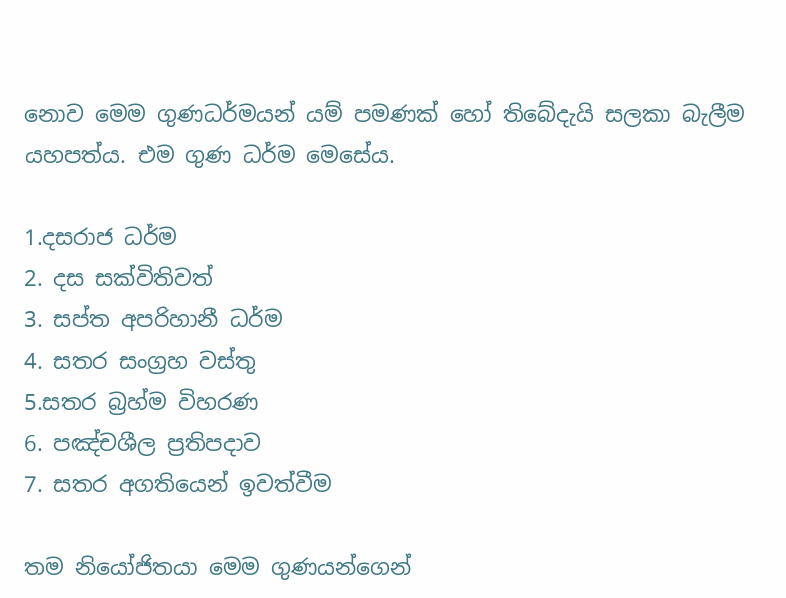නොව මෙම ගුණධර්මයන් යම් පමණක් හෝ තිබේදැයි සලකා බැලීම යහපත්ය. එම ගුණ ධර්ම මෙසේය.

1.දසරාජ ධර්ම
2. දස සක්විතිවත්
3. සප්ත අපරිහානී ධර්ම
4. සතර සංග්‍රහ වස්තු
5.සතර බ්‍රහ්ම විහරණ
6. පඤ්චශීල ප්‍රතිපදාව
7. සතර අගතියෙන් ඉවත්වීම

තම නියෝජිතයා මෙම ගුණයන්ගෙන්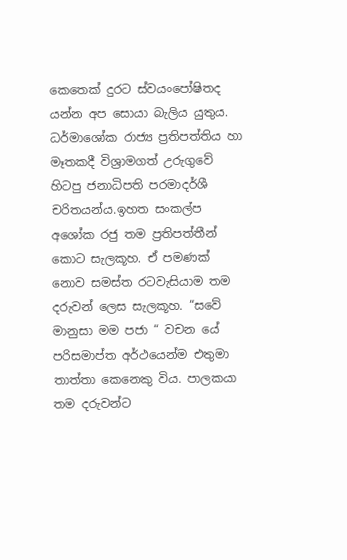කෙතෙක් දුරට ස්වයංපෝෂිතද යන්න අප සොයා බැලිය යුතුය. ධර්මාශෝක රාජ්‍ය ප්‍රතිපත්තිය හා මෑතකදී විශ්‍රාමගත් උරුගුවේ හිටපු ජනාධිපති පරමාදර්ශී චරිතයන්ය.ඉහත සංකල්ප අශෝක රජු තම ප්‍රතිපත්තීන් කොට සැලකූහ. ඒ පමණක් නොව සමස්ත රටවැසියාම තම දරුවන් ලෙස සැලකූහ. “සවේ මානුසා මම පජා “ වචන යේ පරිසමාප්ත අර්ථයෙන්ම එතුමා තාත්තා කෙනෙකු විය. පාලකයා තම දරුවන්ට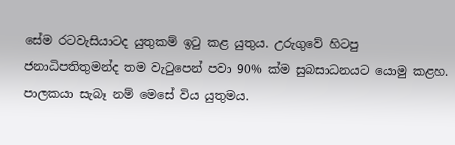සේම රටවැසියාටද යුතුකම් ඉටු කළ යුතුය. උරුගුවේ හිටපු ජනාධිපතිතුමන්ද තම වැටුපෙන් පවා 90% ක්ම සුබසාධනයට යොමු කළහ. පාලකයා සැබෑ නම් මෙසේ විය යුතුමය.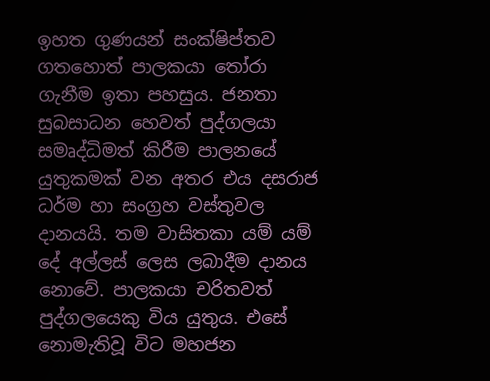ඉහත ගුණයන් සංක්ෂිප්තව ගතහොත් පාලකයා තෝරා ගැනීම ඉතා පහසුය. ජනතා සුබසාධන හෙවත් පුද්ගලයා සමෘද්ධිමත් කිරීම පාලනයේ යුතුකමක් වන අතර එය දසරාජ ධර්ම හා සංග්‍රහ වස්තුවල දානයයි. තම වාසිතකා යම් යම් දේ අල්ලස් ලෙස ලබාදීම දානය නොවේ. පාලකයා චරිතවත් පුද්ගලයෙකු විය යුතුය. එසේ නොමැතිවූ විට මහජන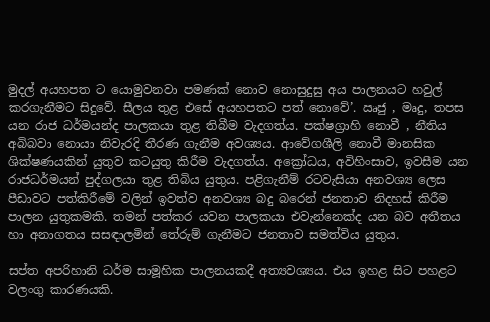මුදල් අයහපත ට යොමුවනවා පමණක් නොව නොසුදුසු අය පාලනයට හවුල් කරගැනීමට සිදුවේ. සීලය තුළ එසේ අයහපතට පත් නොවේ’. ඍජු , මෘදු, තපස යන රාජ ධර්මයන්ද පාලකයා තුළ තිබීම වැදගත්ය. පක්ෂග්‍රාහි නොවී , නීතිය අබිබවා නොයා නිවැරදි තීරණ ගැනීම අවශ්‍යය. ආවේගශීලි නොවී මානසික ශික්ෂණයකින් යුතුව කටයුතු කිරීම වැදගත්ය. අක්‍රෝධය, අවිහිංසාව, ඉවසීම යන රාජධර්මයන් පුද්ගලයා තුළ තිබිය යුතුය. පළිගැනීම් රටවැසියා අනවශ්‍ය ලෙස පීඩාවට පත්කිරීමේ වලින් ඉවත්ව අනවශ්‍ය බදු බරෙන් ජනතාව නිදහස් කිරීම පාලන යුතුකමකි. තමන් පත්කර යවන පාලකයා එවැන්නෙක්ද යන බව අතීතය හා අනාගතය සසඳාලමින් තේරුම් ගැනීමට ජනතාව සමත්විය යුතුය.

සප්ත අපරිහානි ධර්ම සාමූහික පාලනයකදී අත්‍යවශ්‍යය. එය ඉහළ සිට පහළට වලංගු කාරණයකි.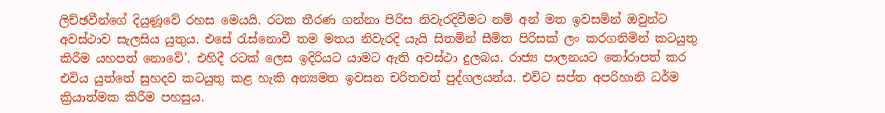ලිච්ඡවීන්ගේ දියුණූවේ රහස මෙයයි. රටක තීරණ ගන්නා පිරිස නිවැරදිවීමට නම් අන් මත ඉවසමින් ඔවුන්ට අවස්ථාව සැලසිය යුතුය. එසේ රැස්නොවී තම මතය නිවැරදි යැයි සිතමින් සීමිත පිරිසක් ලං කරගනිමින් කටයුතු කිරීම යහපත් නොවේ’. එහිදී රටක් ලෙස ඉදිරියට යාමට ඇති අවස්ථා දුලබය. රාජ්‍ය පාලනයට තෝරාපත් කර එවිය යුත්තේ සුහදව කටයුතු කළ හැකි අන්‍යමත ඉවසන චරිතවත් පුද්ගලයන්ය. එවිට සප්ත අපරිහානි ධර්ම ක්‍රියාත්මක කිරීම පහසුය.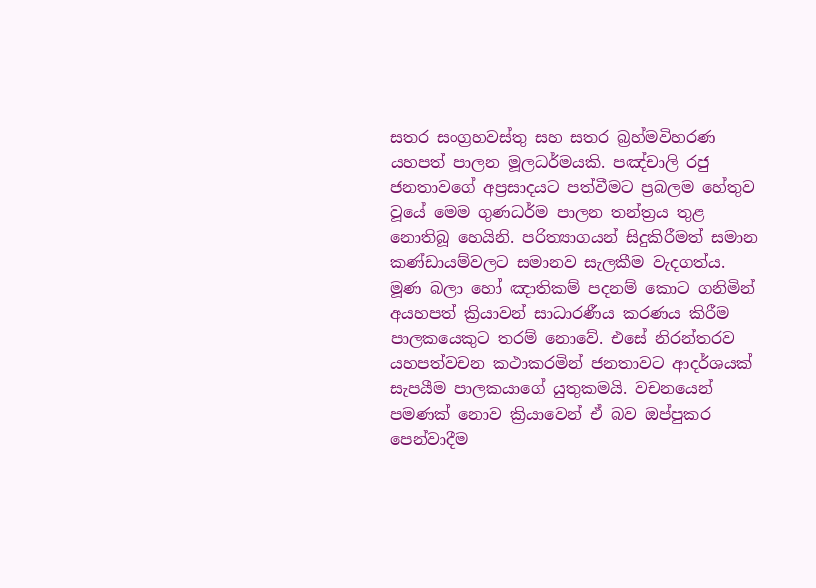සතර සංග්‍රහවස්තු සහ සතර බ්‍රහ්මවිහරණ යහපත් පාලන මූලධර්මයකි. පඤ්චාලි රජු ජනතාවගේ අප්‍රසාදයට පත්වීමට ප්‍රබලම හේතුව වූයේ මෙම ගුණධර්ම පාලන තන්ත්‍රය තුළ නොතිබූ හෙයිනි. පරිත්‍යාගයන් සිදුකිරීමත් සමාන කණ්ඩායම්වලට සමානව සැලකීම වැදගත්ය. මූණ බලා හෝ ඤාතිකම් පදනම් කොට ගනිමින් අයහපත් ක්‍රියාවන් සාධාරණීය කරණය කිරීම පාලකයෙකුට තරම් නොවේ. එසේ නිරන්තරව යහපත්වචන කථාකරමින් ජනතාවට ආදර්ශයක් සැපයීම පාලකයාගේ යුතුකමයි. වචනයෙන් පමණක් නොව ක්‍රියාවෙන් ඒ බව ඔප්පුකර පෙන්වාදීම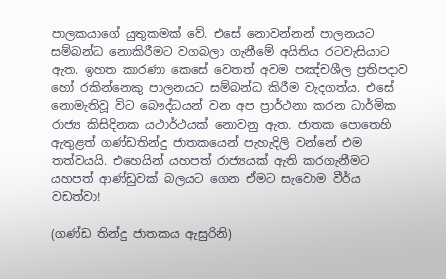පාලකයාගේ යුතුකමක් වේ. එසේ නොවන්නන් පාලනයට සම්බන්ධ නොකිරීමට වගබලා ගැනීමේ අයිතිය රටවැසියාට ඇත. ඉහත කාරණා කෙසේ වෙතත් අවම පඤ්චශීල ප්‍රතිපදාව හෝ රකින්නෙකු පාලනයට සම්බන්ධ කිරීම වැදගත්ය. එසේ නොමැතිවූ විට බෞද්ධයන් වන අප ප්‍රාර්ථනා කරන ධාර්මික රාජ්‍ය කිසිදිනක යථාර්ථයක් නොවනු ඇත. ජාතක පොතෙහි ඇතුළත් ගණ්ඩතින්දු ජාතකයෙන් පැහැදිලි වන්නේ එම තත්වයයි. එහෙයින් යහපත් රාජ්‍යයක් ඇති කරගැනීමට යහපත් ආණ්ඩුවක් බලයට ගෙන ඒමට සැවොම වීර්ය වඩත්වා!

(ගණ්ඩ තින්දු ජාතකය ඇසුරිනි)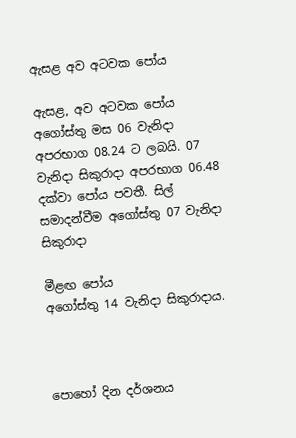ඇසළ අව අටවක පෝය

ඇසළ, අව අටවක පෝය අගෝස්තු මස 06 වැනිදා අපරභාග 08.24 ට ලබයි. 07 වැනිදා සිකුරාදා අපරභාග 06.48 දක්වා පෝය පවතී. සිල් සමාදන්වීම අගෝස්තු 07 වැනිදා සිකුරාදා

මීළඟ පෝය
අගෝස්තු 14 වැනිදා සිකුරාදාය.



පොහෝ දින දර්ශනය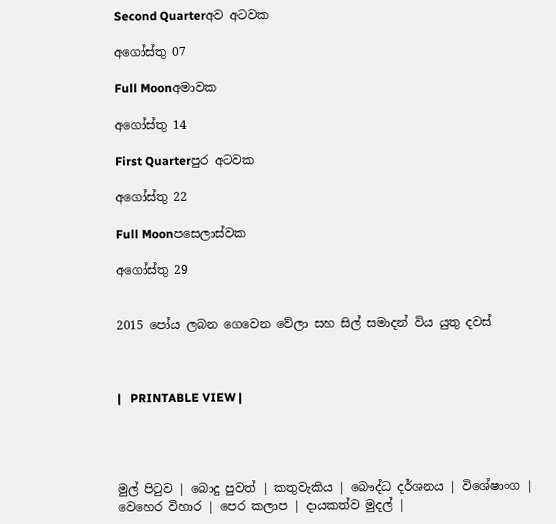Second Quarterඅව අටවක

අගෝස්තු 07

Full Moonඅමාවක

අගෝස්තු 14

First Quarterපුර අටවක

අගෝස්තු 22

Full Moonපසෙලාස්වක

අගෝස්තු 29


2015 පෝය ලබන ගෙවෙන වේලා සහ සිල් සමාදන් විය යුතු දවස්



|   PRINTABLE VIEW |




මුල් පිටුව | බොදු පුවත් | කතුවැකිය | බෞද්ධ දර්ශනය | විශේෂාංග | වෙහෙර විහාර | පෙර කලාප | දායකත්ව මුදල් |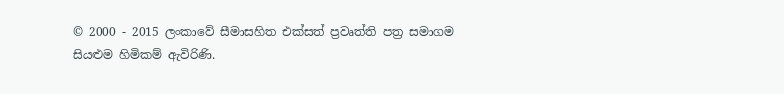© 2000 - 2015 ලංකාවේ සීමාසහිත එක්සත් ප්‍රවෘත්ති පත්‍ර සමාගම
සියළුම හිමිකම් ඇවිරිණි.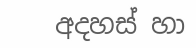අදහස් හා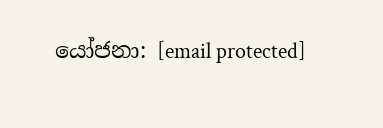යෝජනා: [email protected]